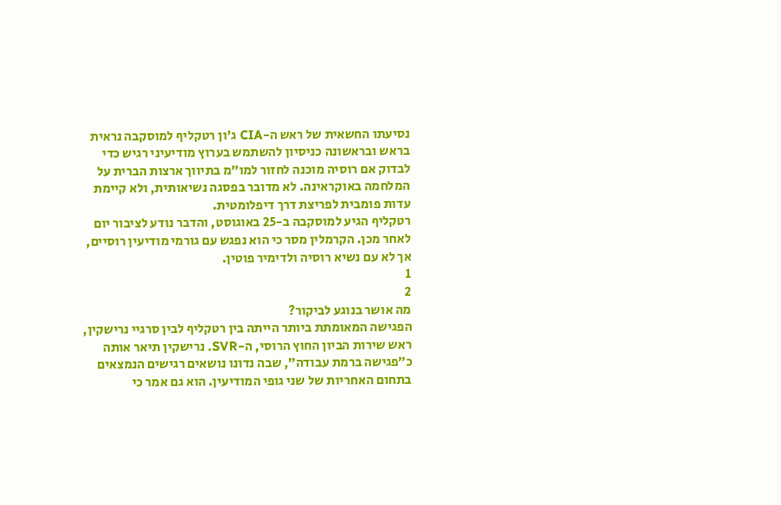נסיעתו החשאית של ראש ה-CIA ג'ון רטקליף למוסקבה נראית בראש ובראשונה כניסיון להשתמש בערוץ מודיעיני רגיש כדי לבדוק אם רוסיה מוכנה לחזור למו״מ בתיווך ארצות הברית על המלחמה באוקראינה. לא מדובר בפסגה נשיאותית, ולא קיימת עדות פומבית לפריצת דרך דיפלומטית.
רטקליף הגיע למוסקבה ב-25 באוגוסט, והדבר נודע לציבור יום לאחר מכן. הקרמלין מסר כי הוא נפגש עם גורמי מודיעין רוסיים, אך לא עם נשיא רוסיה ולדימיר פוטין.
1
2
מה אושר בנוגע לביקור?
הפגישה המאומתת ביותר הייתה בין רטקליף לבין סרגיי נרישקין, ראש שירות הביון החוץ הרוסי, ה-SVR. נרישקין תיאר אותה כ״פגישה ברמת עבודה״, שבה נדונו נושאים רגישים הנמצאים בתחום האחריות של שני גופי המודיעין. הוא גם אמר כי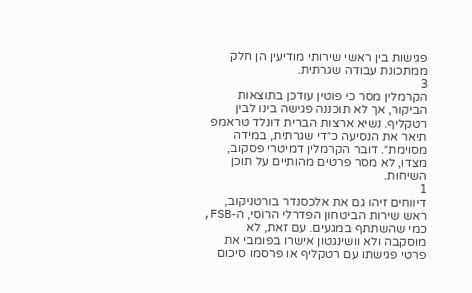פגישות בין ראשי שירותי מודיעין הן חלק ממתכונת עבודה שגרתית.
3
הקרמלין מסר כי פוטין עודכן בתוצאות הביקור, אך לא תוכננה פגישה בינו לבין רטקליף. נשיא ארצות הברית דונלד טראמפ תיאר את הנסיעה כ״די שגרתית, במידה מסוימת״. דובר הקרמלין דמיטרי פסקוב, מצדו, לא מסר פרטים מהותיים על תוכן השיחות.
1
דיווחים זיהו גם את אלכסנדר בורטניקוב, ראש שירות הביטחון הפדרלי הרוסי, ה-FSB, כמי שהשתתף במגעים. עם זאת, לא מוסקבה ולא וושינגטון אישרו בפומבי את פרטי פגישתו עם רטקליף או פרסמו סיכום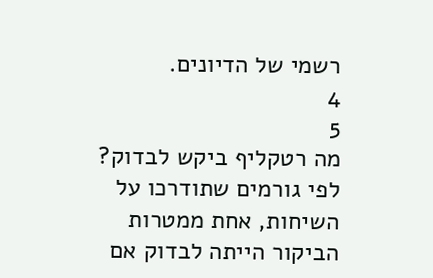רשמי של הדיונים.
4
5
מה רטקליף ביקש לבדוק?
לפי גורמים שתודרכו על השיחות, אחת ממטרות הביקור הייתה לבדוק אם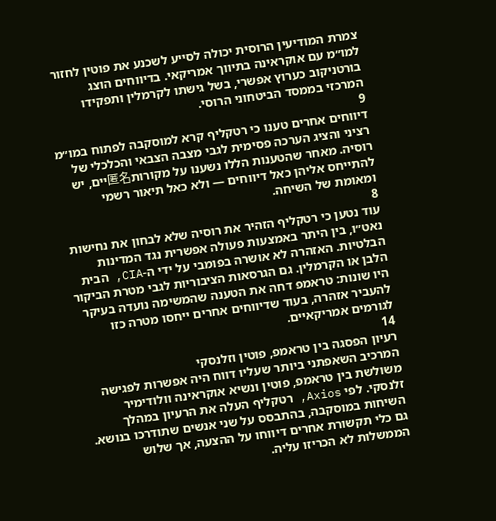צמרת המודיעין הרוסית יכולה לסייע לשכנע את פוטין לחזור למו״מ עם אוקראינה בתיווך אמריקאי. בדיווחים הוצג בורטניקוב כערוץ אפשרי, בשל גישתו לקרמלין ותפקידו המרכזי בממסד הביטחוני הרוסי.
9
דיווחים אחרים טענו כי רטקליף קרא למוסקבה לפתוח במו״מ רציני והציג הערכה פסימית לגבי מצבה הצבאי והכלכלי של רוסיה. מאחר שהטענות הללו נשענו על מקורות匿名יים, יש להתייחס אליהן כאל דיווחים — ולא כאל תיאור רשמי ומאומת של השיחה.
8
עוד נטען כי רטקליף הזהיר את רוסיה שלא לבחון את נחישות נאט״ו, בין היתר באמצעות פעולה אפשרית נגד המדינות הבלטיות. האזהרה לא אושרה בפומבי על ידי ה-CIA, הבית הלבן או הקרמלין. גם הגרסאות הציבוריות לגבי מטרת הביקור היו שונות: טראמפ דחה את הטענה שהמשימה נועדה בעיקר להעביר אזהרה, בעוד שדיווחים אחרים ייחסו מטרה כזו לגורמים אמריקאיים.
14
רעיון הפסגה בין טראמפ, פוטין וזלנסקי
המרכיב השאפתני ביותר שעליו דווח היה אפשרות לפגישה משולשת בין טראמפ, פוטין ונשיא אוקראינה וולודימיר זלנסקי. לפי Axios, רטקליף העלה את הרעיון במהלך השיחות במוסקבה, בהתבסס על שני אנשים שתודרכו בנושא. גם כלי תקשורת אחרים דיווחו על ההצעה, אך שלוש הממשלות לא הכריזו עליה.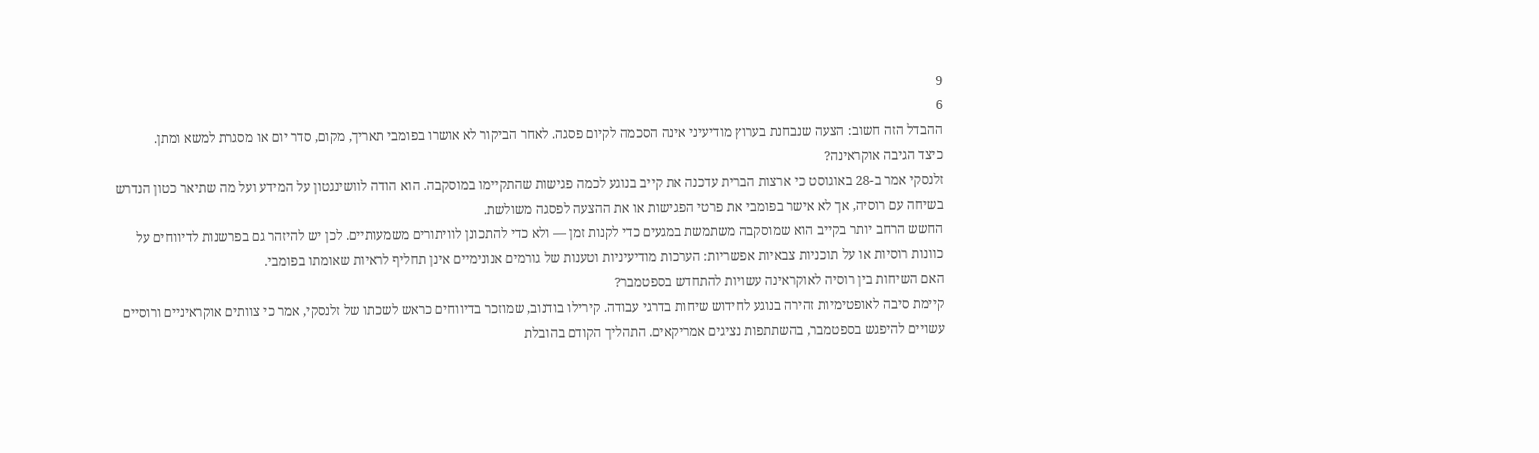9
6
ההבדל הזה חשוב: הצעה שנבחנת בערוץ מודיעיני אינה הסכמה לקיום פסגה. לאחר הביקור לא אושרו בפומבי תאריך, מקום, סדר יום או מסגרת למשא ומתן.
כיצד הגיבה אוקראינה?
זלנסקי אמר ב-28 באוגוסט כי ארצות הברית עדכנה את קייב בנוגע לכמה פגישות שהתקיימו במוסקבה. הוא הודה לוושינגטון על המידע ועל מה שתיאר כטון הנדרש בשיחה עם רוסיה, אך לא אישר בפומבי את פרטי הפגישות או את ההצעה לפסגה משולשת.
החשש הרחב יותר בקייב הוא שמוסקבה משתמשת במגעים כדי לקנות זמן — ולא כדי להתכונן לוויתורים משמעותיים. לכן יש להיזהר גם בפרשנות לדיווחים על כוונות רוסיות או על תוכניות צבאיות אפשריות: הערכות מודיעיניות וטענות של גורמים אנונימיים אינן תחליף לראיות שאומתו בפומבי.
האם השיחות בין רוסיה לאוקראינה עשויות להתחדש בספטמבר?
קיימת סיבה לאופטימיות זהירה בנוגע לחידוש שיחות בדרגי עבודה. קירילו בודנוב, שמוזכר בדיווחים כראש לשכתו של זלנסקי, אמר כי צוותים אוקראיניים ורוסיים עשויים להיפגש בספטמבר, בהשתתפות נציגים אמריקאים. התהליך הקודם בהובלת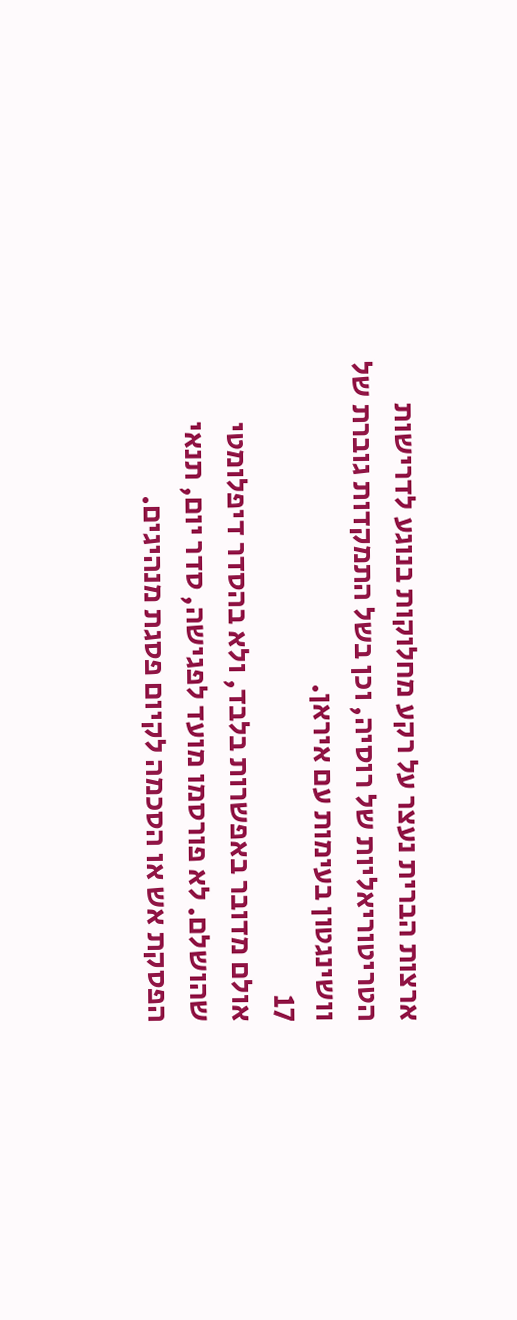ארצות הברית נעצר על רקע מחלוקות בנוגע לדרישות הטריטוריאליות של רוסיה, וכן בשל התמקדות גוברת של וושינגטון בעימות עם איראן.
17
אולם מדובר באפשרות בלבד, ולא בהסדר דיפלומטי שהושלם. לא פורסמו מועד לפגישה, סדר יום, תנאי הפסקת אש או הסכמה לקיום פסגת מנהיגים.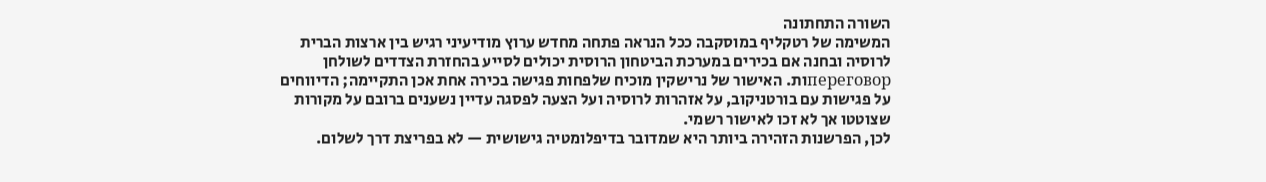השורה התחתונה
המשימה של רטקליף במוסקבה ככל הנראה פתחה מחדש ערוץ מודיעיני רגיש בין ארצות הברית לרוסיה ובחנה אם בכירים במערכת הביטחון הרוסית יכולים לסייע בהחזרת הצדדים לשולחן переговорות. האישור של נרישקין מוכיח שלפחות פגישה בכירה אחת אכן התקיימה; הדיווחים על פגישות עם בורטניקוב, על אזהרות לרוסיה ועל הצעה לפסגה עדיין נשענים ברובם על מקורות שצוטטו אך לא זכו לאישור רשמי.
לכן, הפרשנות הזהירה ביותר היא שמדובר בדיפלומטיה גישושית — לא בפריצת דרך לשלום.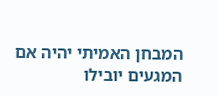המבחן האמיתי יהיה אם המגעים יובילו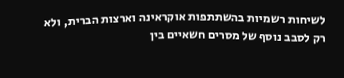לשיחות רשמיות בהשתתפות אוקראינה וארצות הברית, ולא רק לסבב נוסף של מסרים חשאיים בין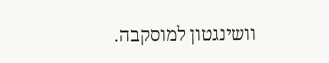וושינגטון למוסקבה.